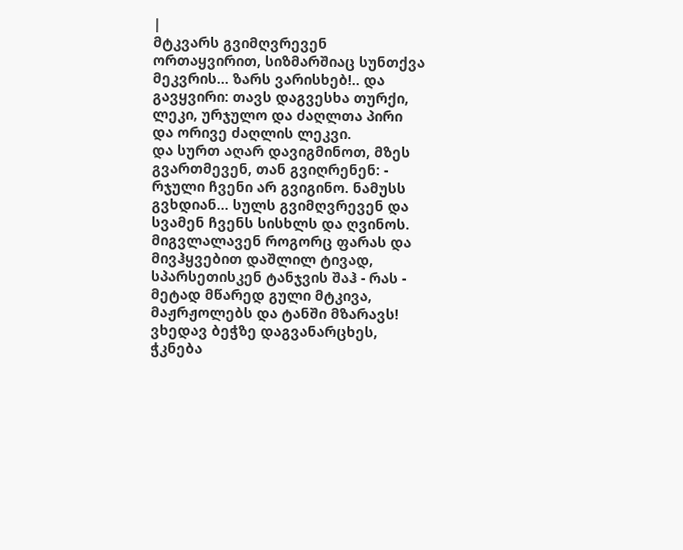|
მტკვარს გვიმღვრევენ ორთაყვირით, სიზმარშიაც სუნთქვა მეკვრის... ზარს ვარისხებ!.. და გავყვირი: თავს დაგვესხა თურქი, ლეკი, ურჯულო და ძაღლთა პირი და ორივე ძაღლის ლეკვი.
და სურთ აღარ დავიგმინოთ, მზეს გვართმევენ, თან გვიღრენენ: - რჯული ჩვენი არ გვიგინო. ნამუსს გვხდიან... სულს გვიმღვრევენ და სვამენ ჩვენს სისხლს და ღვინოს.
მიგვლალავენ როგორც ფარას და მივჰყვებით დაშლილ ტივად, სპარსეთისკენ ტანჯვის შაჰ - რას - მეტად მწარედ გული მტკივა, მაჟრჟოლებს და ტანში მზარავს!
ვხედავ ბეჭზე დაგვანარცხეს, ჭკნება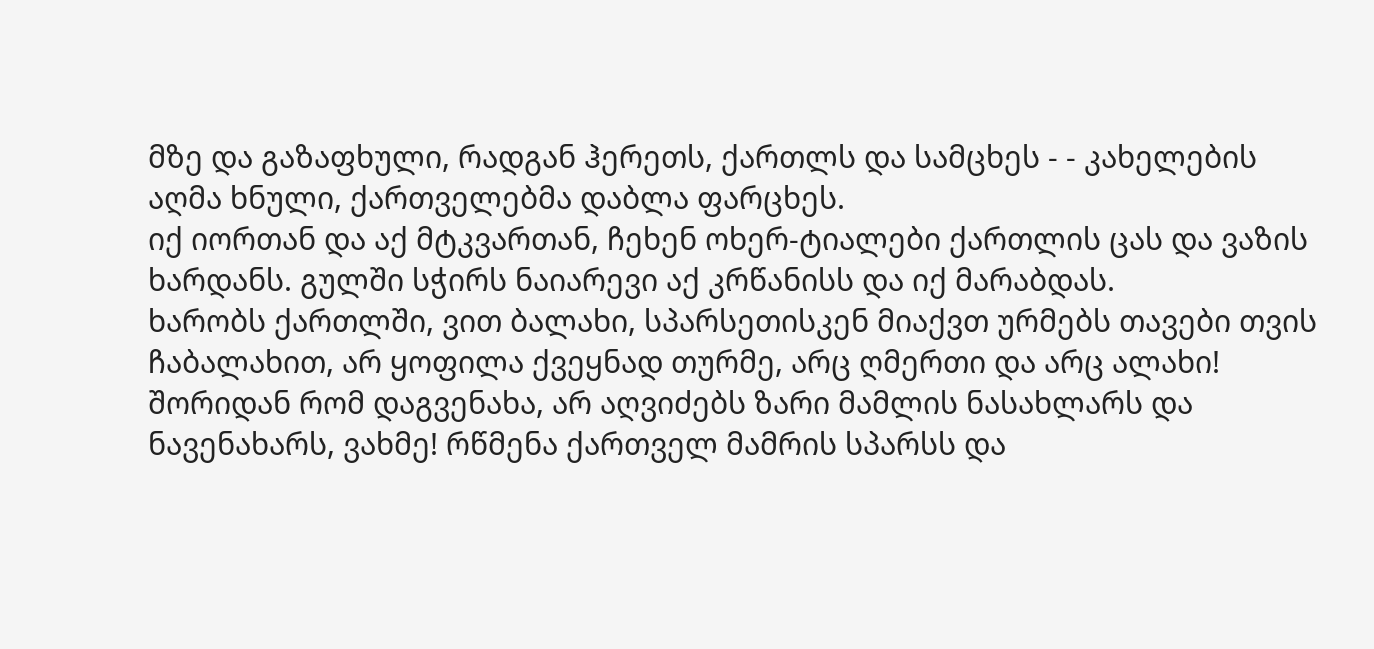მზე და გაზაფხული, რადგან ჰერეთს, ქართლს და სამცხეს - - კახელების აღმა ხნული, ქართველებმა დაბლა ფარცხეს.
იქ იორთან და აქ მტკვართან, ჩეხენ ოხერ-ტიალები ქართლის ცას და ვაზის ხარდანს. გულში სჭირს ნაიარევი აქ კრწანისს და იქ მარაბდას.
ხარობს ქართლში, ვით ბალახი, სპარსეთისკენ მიაქვთ ურმებს თავები თვის ჩაბალახით, არ ყოფილა ქვეყნად თურმე, არც ღმერთი და არც ალახი!
შორიდან რომ დაგვენახა, არ აღვიძებს ზარი მამლის ნასახლარს და ნავენახარს, ვახმე! რწმენა ქართველ მამრის სპარსს და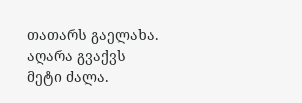თათარს გაელახა.
აღარა გვაქვს მეტი ძალა.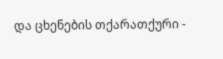და ცხენების თქარათქური -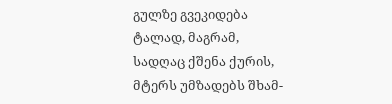გულზე გვეკიდება ტალად, მაგრამ, სადღაც ქშენა ქურის, მტერს უმზადებს შხამ-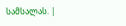სამსალას. |